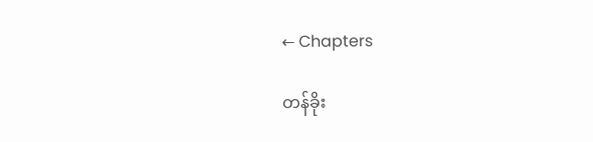← Chapters

တန်ခိုး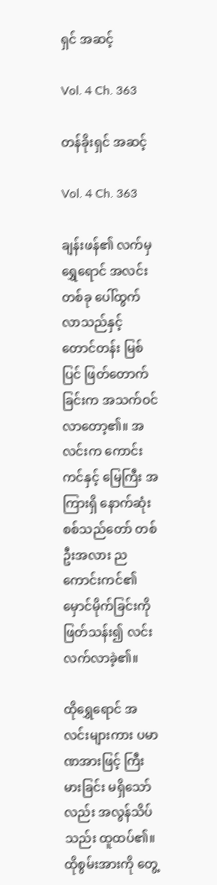ရှင် အဆင့်

Vol. 4 Ch. 363

တန်ခိုးရှင် အဆင့်

Vol. 4 Ch. 363

ချန်းဖန်၏ လက်မှ ရွှေရောင် အလင်းတစ်ခု ပေါ်ထွက်လာသည်နှင့် တောင်တန်း မြစ်ပြင် ဖြတ်တောက်ခြင်းက အသက်ဝင်လာတော့၏။ အလင်းက ကောင်းကင်နှင့် မြေကြီး အကြားရှိ နောက်ဆုံး စစ်သည်တော် တစ်ဦးအလား ညကောင်းကင်၏ မှောင်မိုက်ခြင်းကို ဖြတ်သန်း၍ လင်းလက်လာခဲ့၏။

ထိုရွှေရောင် အလင်းများကား ပမာဏအားဖြင့် ကြီးမားခြင်း မရှိသော်လည်း အလွန်သိပ်သည်း ထူထပ်၏။ ထိုစွမ်းအားကို တွေ့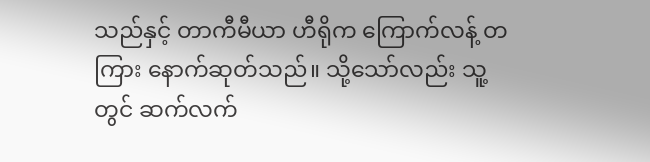သည်နှင့် တာကီမီယာ ဟီရိုက ကြောက်လန့် တကြား နောက်ဆုတ်သည်။ သို့သော်လည်း သူ့တွင် ဆက်လက်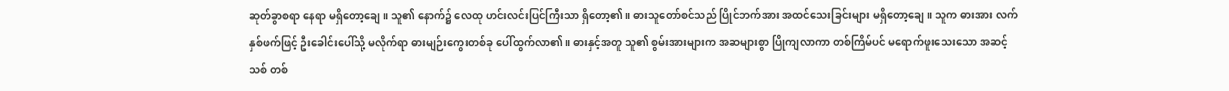ဆုတ်ခွာစရာ နေရာ မရှိတော့ချေ။ သူ၏ နောက်၌ လေထု ဟင်းလင်းပြင်ကြီးသာ ရှိတော့၏။ ဓားသူတော်စင်သည် ပြိုင်ဘက်အား အထင်သေးခြင်းများ မရှိတော့ချေ။ သူက ဓားအား လက်နှစ်ဖက်ဖြင့် ဦးခေါင်းပေါ်သို့ မလိုက်ရာ ဓားမျဉ်းကွေးတစ်ခု ပေါ်ထွက်လာ၏။ ဓားနှင့်အတူ သူ၏ စွမ်းအားများက အဆများစွာ ပြိုကျလာကာ တစ်ကြိမ်ပင် မရောက်ဖူးသေးသော အဆင့်သစ် တစ်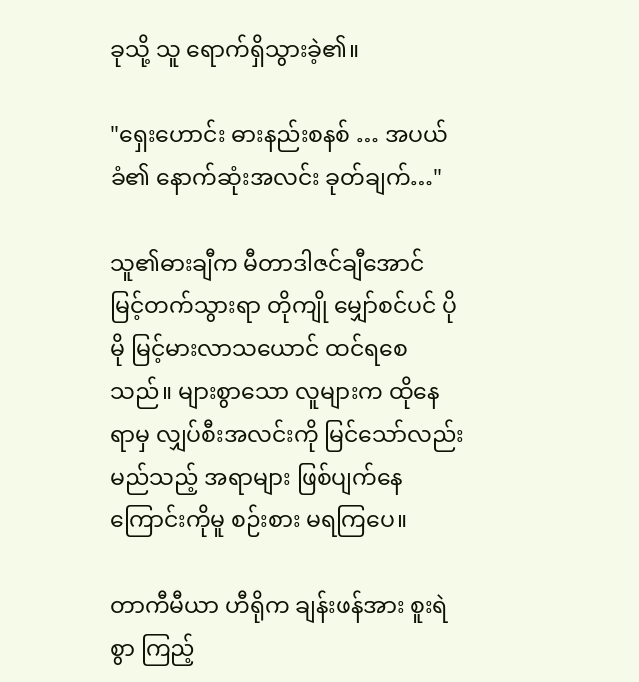ခုသို့ သူ ရောက်ရှိသွားခဲ့၏။

"ရှေးဟောင်း ဓားနည်းစနစ် … အပယ်ခံ၏ နောက်ဆုံးအလင်း ခုတ်ချက်…"

သူ၏ဓားချီက မီတာဒါဇင်ချီအောင် မြင့်တက်သွားရာ တိုကျို မျှော်စင်ပင် ပိုမို မြင့်မားလာသယောင် ထင်ရစေသည်။ များစွာသော လူများက ထိုနေရာမှ လျှပ်စီးအလင်းကို မြင်သော်လည်း မည်သည့် အရာများ ဖြစ်ပျက်နေကြောင်းကိုမူ စဉ်းစား မရကြပေ။

တာကီမီယာ ဟီရိုက ချန်းဖန်အား စူးရဲစွာ ကြည့်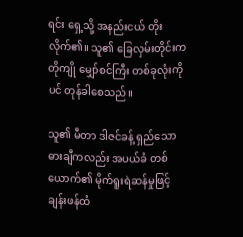ရင်း ရှေ့သို့ အနည်းငယ် တိုးလိုက်၏။ သူ၏ ခြေလှမ်းတိုင်းက တိုကျို မျှော်စင်ကြီး တစ်ခုလုံးကိုပင် တုန်ခါစေသည်။

သူ၏ မီတာ ဒါဇင်ခန့် ရှည်သော ဓားချီကလည်း အပယ်ခံ တစ်ယောက်၏ မိုက်ရူးရဲဆန်မှုဖြင့် ချန်းဖန်ထံ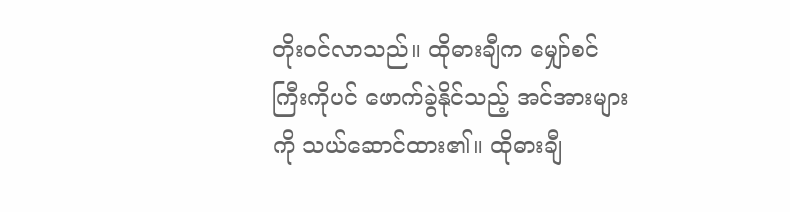တိုးဝင်လာသည်။ ထိုဓားချီက မျှော်စင်ကြီးကိုပင် ဖောက်ခွဲနိုင်သည့် အင်အားများကို သယ်ဆောင်ထား၏။ ထိုဓားချီ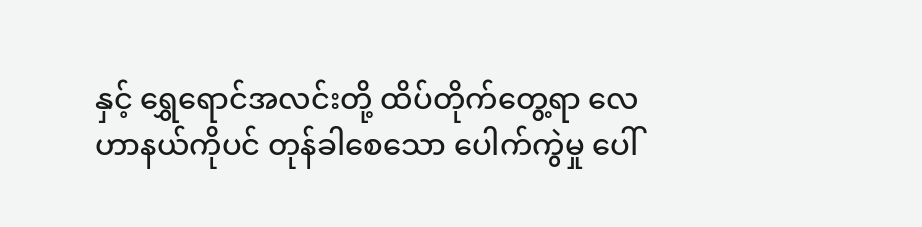နှင့် ရွှေရောင်အလင်းတို့ ထိပ်တိုက်တွေ့ရာ လေဟာနယ်ကိုပင် တုန်ခါစေသော ပေါက်ကွဲမှု ပေါ်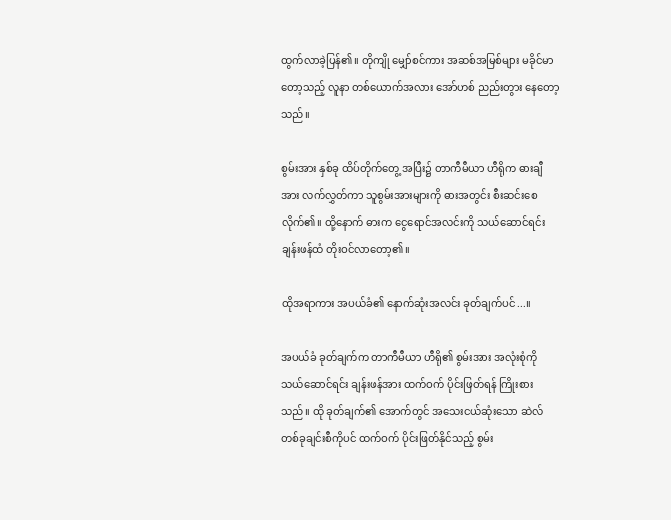ထွက်လာခဲ့ပြန်၏။ တိုကျို မျှော်စင်ကား အဆစ်အမြစ်များ မခိုင်မာတော့သည့် လူနာ တစ်ယောက်အလား အော်ဟစ် ညည်းတွား နေတော့သည်။

စွမ်းအား နှစ်ခု ထိပ်တိုက်တွေ့ အပြီး၌ တာကီမီယာ ဟီရိုက ဓားချီအား လက်လွှတ်ကာ သူစွမ်းအားများကို ဓားအတွင်း စီးဆင်းစေလိုက်၏။ ထို့နောက် ဓားက ငွေရောင်အလင်းကို သယ်ဆောင်ရင်း ချန်းဖန်ထံ တိုးဝင်လာတော့၏။

ထိုအရာကား အပယ်ခံ၏ နောက်ဆုံးအလင်း ခုတ်ချက်ပင်...။

အပယ်ခံ ခုတ်ချက်က တာကီမီယာ ဟီရို၏ စွမ်းအား အလုံးစုံကို သယ်ဆောင်ရင်း ချန်းဖန်အား ထက်ဝက် ပိုင်းဖြတ်ရန် ကြိုးစားသည်။ ထို ခုတ်ချက်၏ အောက်တွင် အသေးငယ်ဆုံးသော ဆဲလ်တစ်ခုချင်းစီကိုပင် ထက်ဝက် ပိုင်းဖြတ်နိုင်သည့် စွမ်း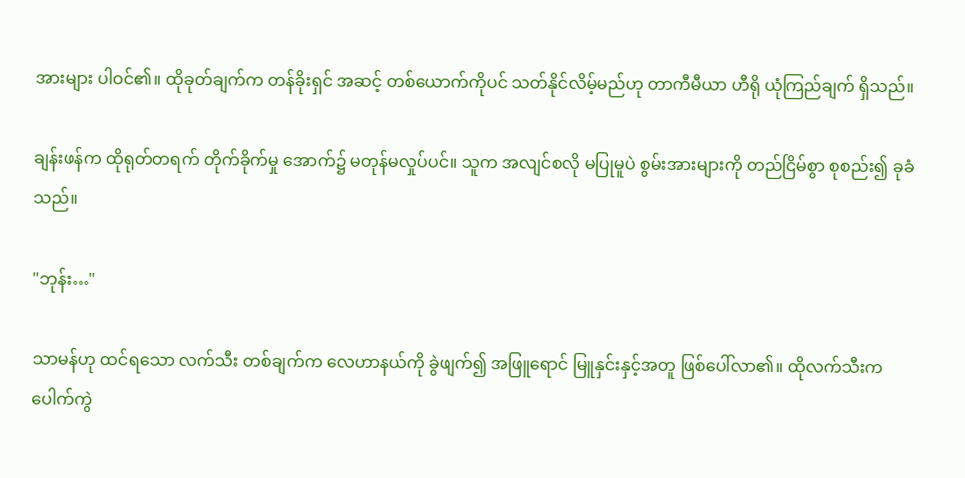အားများ ပါဝင်၏။ ထိုခုတ်ချက်က တန်ခိုးရှင် အဆင့် တစ်ယောက်ကိုပင် သတ်နိုင်လိမ့်မည်ဟု တာကီမီယာ ဟီရို ယုံကြည်ချက် ရှိသည်။

ချန်းဖန်က ထိုရုတ်တရက် တိုက်ခိုက်မှု အောက်၌ မတုန်မလှုပ်ပင်။ သူက အလျင်စလို မပြုမူပဲ စွမ်းအားများကို တည်ငြိမ်စွာ စုစည်း၍ ခုခံသည်။

"ဘုန်း…"

သာမန်ဟု ထင်ရသော လက်သီး တစ်ချက်က လေဟာနယ်ကို ခွဲဖျက်၍ အဖြူရောင် မြူနှင်းနှင့်အတူ ဖြစ်ပေါ်လာ၏။ ထိုလက်သီးက ပေါက်ကွဲ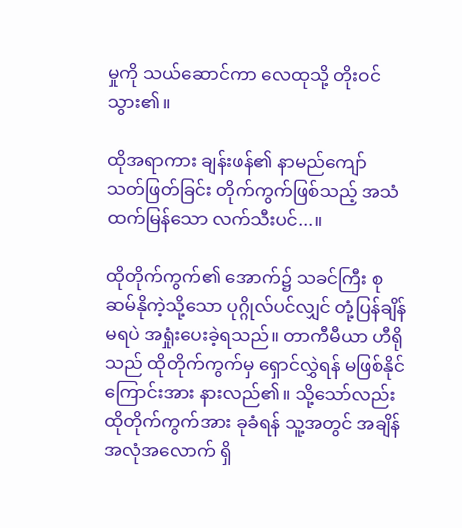မှုကို သယ်ဆောင်ကာ လေထုသို့ တိုးဝင်သွား၏။

ထိုအရာကား ချန်းဖန်၏ နာမည်ကျော် သတ်ဖြတ်ခြင်း တိုက်ကွက်ဖြစ်သည့် အသံထက်မြန်သော လက်သီးပင်...။

ထိုတိုက်ကွက်၏ အောက်၌ သခင်ကြီး စုဆမ်နိုကဲ့သို့သော ပုဂ္ဂိုလ်ပင်လျှင် တုံ့ပြန်ချိန် မရပဲ အရှုံးပေးခဲ့ရသည်။ တာကီမီယာ ဟီရိုသည် ထိုတိုက်ကွက်မှ ရှောင်လွှဲရန် မဖြစ်နိုင်ကြောင်းအား နားလည်၏။ သို့သော်လည်း ထိုတိုက်ကွက်အား ခုခံရန် သူ့အတွင် အချိန် အလုံအလောက် ရှိ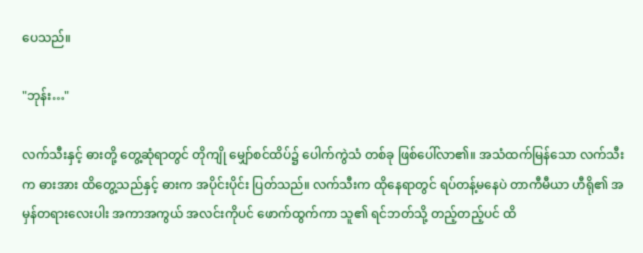ပေသည်။

"ဘုန်း…"

လက်သီးနှင့် ဓားတို့ တွေ့ဆုံရာတွင် တိုကျို မျှော်စင်ထိပ်၌ ပေါက်ကွဲသံ တစ်ခု ဖြစ်ပေါ်လာ၏။ အသံထက်မြန်သော လက်သီးက ဓားအား ထိတွေ့သည်နှင့် ဓားက အပိုင်းပိုင်း ပြတ်သည်။ လက်သီးက ထိုနေရာတွင် ရပ်တန့်မနေပဲ တာကီမီယာ ဟီရို၏ အမှန်တရားလေးပါး အကာအကွယ် အလင်းကိုပင် ဖောက်ထွက်ကာ သူ၏ ရင်ဘတ်သို့ တည့်တည့်ပင် ထိ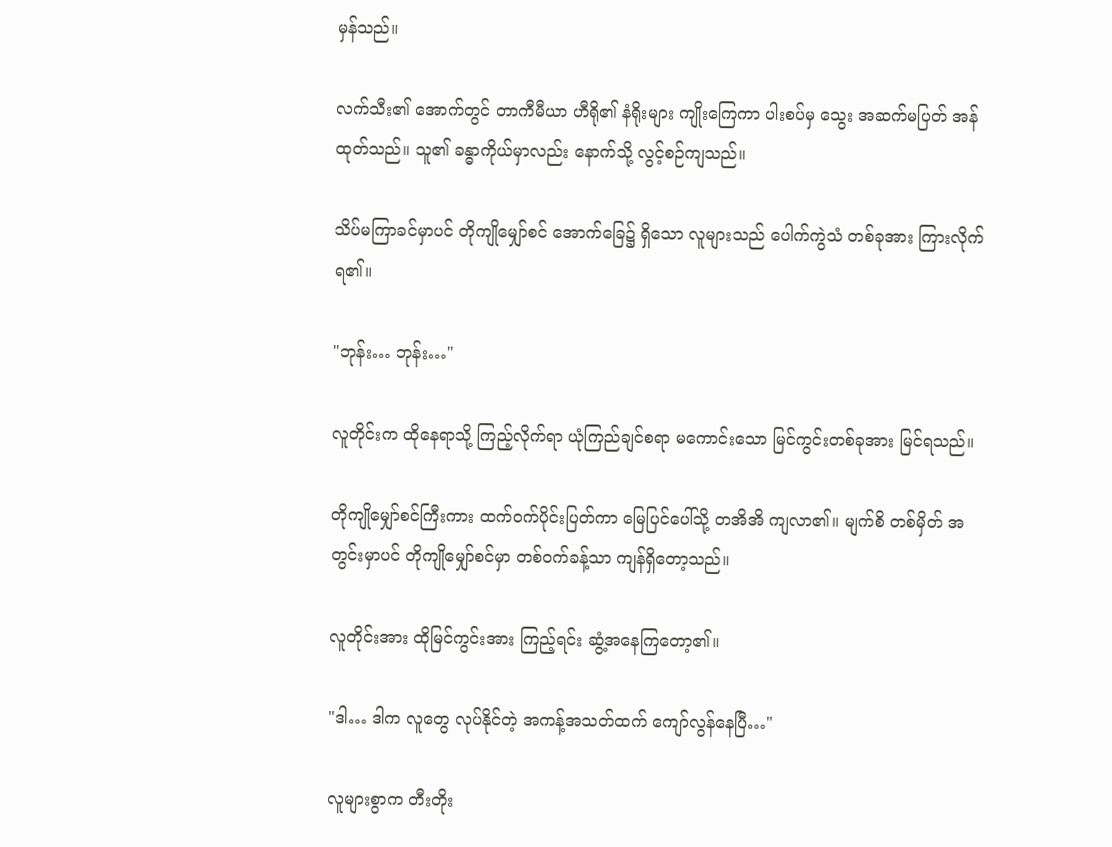မှန်သည်။

လက်သီး၏ အောက်တွင် တာကီမီယာ ဟီရို၏ နံရိုးများ ကျိုးကြေကာ ပါးစပ်မှ သွေး အဆက်မပြတ် အန်ထုတ်သည်။ သူ၏ ခန္ဓာကိုယ်မှာလည်း နောက်သို့ လွင့်စဉ်ကျသည်။

သိပ်မကြာခင်မှာပင် တိုကျိုမျှော်စင် အောက်ခြေ၌ ရှိသော လူများသည် ပေါက်ကွဲသံ တစ်ခုအား ကြားလိုက်ရ၏။

"ဘုန်း… ဘုန်း…"

လူတိုင်းက ထိုနေရာသို့ ကြည့်လိုက်ရာ ယုံကြည်ချင်စရာ မကောင်းသော မြင်ကွင်းတစ်ခုအား မြင်ရသည်။

တိုကျိုမျှော်စင်ကြီးကား ထက်ဝက်ပိုင်းပြတ်ကာ မြေပြင်ပေါ်သို့ တအိအိ ကျလာ၏။ မျက်စိ တစ်မှိတ် အတွင်းမှာပင် တိုကျိုမျှော်စင်မှာ တစ်ဝက်ခန့်သာ ကျန်ရှိတော့သည်။

လူတိုင်းအား ထိုမြင်ကွင်းအား ကြည့်ရင်း ဆွံ့အနေကြတော့၏။

"ဒါ… ဒါက လူတွေ လုပ်နိုင်တဲ့ အကန့်အသတ်ထက် ကျော်လွန်နေပြီ…"

လူများစွာက တီးတိုး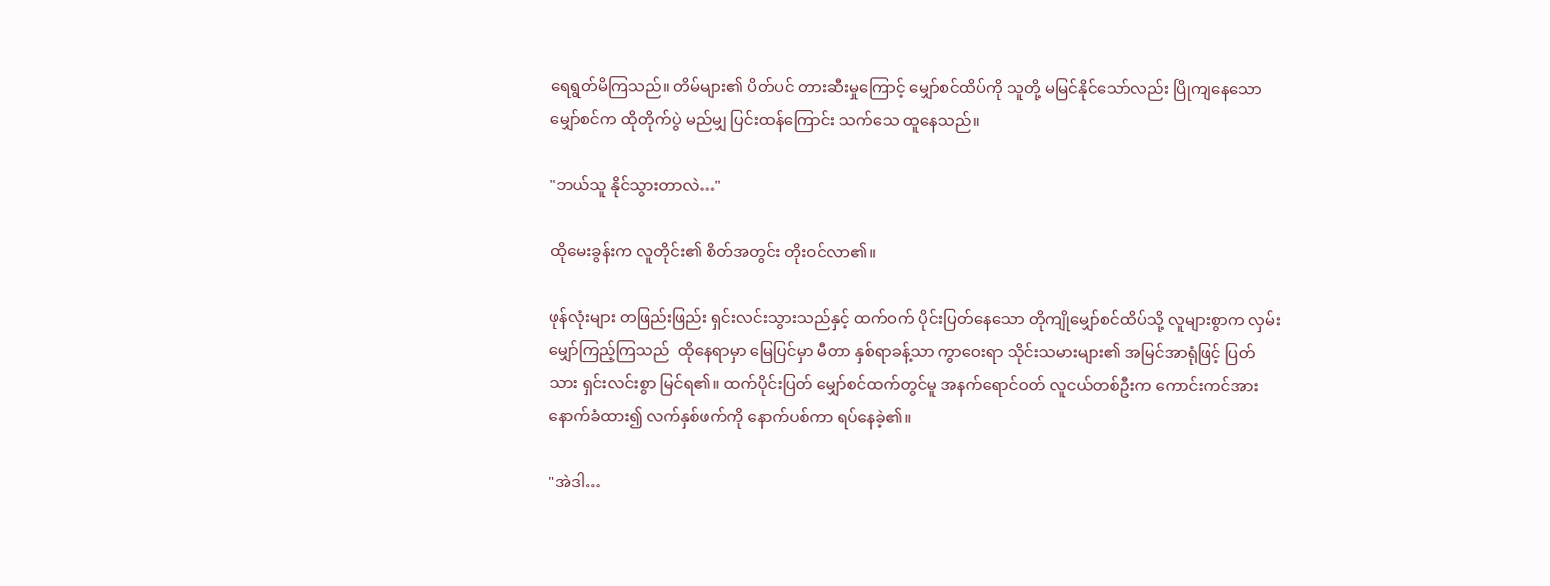ရေရွတ်မိကြသည်။ တိမ်များ၏ ပိတ်ပင် တားဆီးမှုကြောင့် မျှော်စင်ထိပ်ကို သူတို့ မမြင်နိုင်သော်လည်း ပြိုကျနေသော မျှော်စင်က ထိုတိုက်ပွဲ မည်မျှ ပြင်းထန်ကြောင်း သက်သေ ထူနေသည်။

"ဘယ်သူ နိုင်သွားတာလဲ…"

ထိုမေးခွန်းက လူတိုင်း၏ စိတ်အတွင်း တိုးဝင်လာ၏။

ဖုန်လုံးများ တဖြည်းဖြည်း ရှင်းလင်းသွားသည်နှင့် ထက်ဝက် ပိုင်းပြတ်နေသော တိုကျိုမျှော်စင်ထိပ်သို့ လူများစွာက လှမ်းမျှော်ကြည့်ကြသည်  ထိုနေရာမှာ မြေပြင်မှာ မီတာ နှစ်ရာခန့်သာ ကွာဝေးရာ သိုင်းသမားများ၏ အမြင်အာရုံဖြင့် ပြတ်သား ရှင်းလင်းစွာ မြင်ရ၏။ ထက်ပိုင်းပြတ် မျှော်စင်ထက်တွင်မူ အနက်ရောင်ဝတ် လူငယ်တစ်ဦးက ကောင်းကင်အား နောက်ခံထား၍ လက်နှစ်ဖက်ကို နောက်ပစ်ကာ ရပ်နေခဲ့၏။

"အဲဒါ…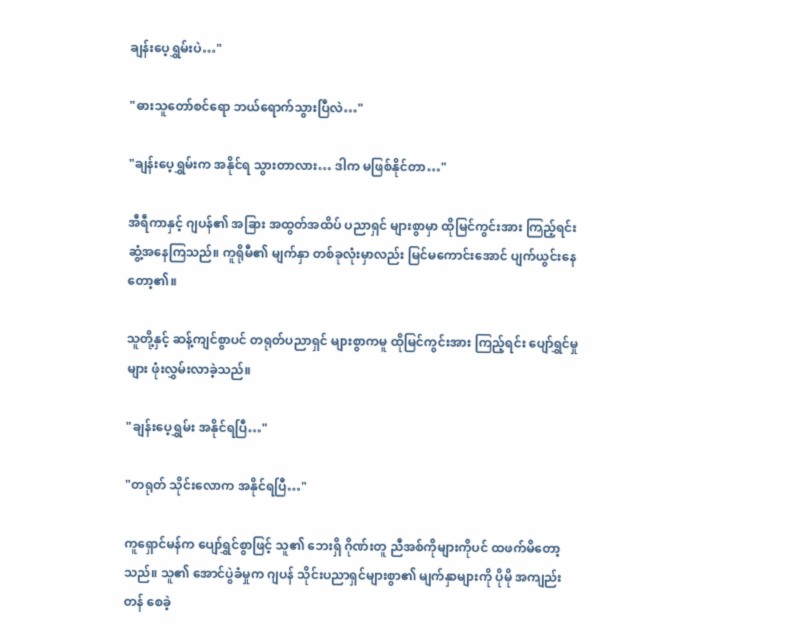ချန်းပေ့ရွှမ်းပဲ…"

"ဓားသူတော်စင်ရော ဘယ်ရောက်သွားပြီလဲ…"

"ချန်းပေ့ရွှမ်းက အနိုင်ရ သွားတာလား… ဒါက မဖြစ်နိုင်တာ…"

အီရီကာနှင့် ဂျပန်၏ အခြား အထွတ်အထိပ် ပညာရှင် များစွာမှာ ထိုမြင်ကွင်းအား ကြည့်ရင်း ဆွံ့အနေကြသည်။ ကူရိုမီ၏ မျက်နှာ တစ်ခုလုံးမှာလည်း မြင်မကောင်းအောင် ပျက်ယွင်းနေတော့၏။

သူတို့နှင့် ဆန့်ကျင်စွာပင် တရုတ်ပညာရှင် များစွာကမူ ထိုမြင်ကွင်းအား ကြည့်ရင်း ပျော်ရွှင်မှုများ ဖုံးလွှမ်းလာခဲ့သည်။

"ချန်းပေ့ရွှမ်း အနိုင်ရပြီ…"

"တရုတ် သိုင်းလောက အနိုင်ရပြီ…"

ကူရှောင်မန်က ပျော်ရွှင်စွာဖြင့် သူ၏ ဘေးရှိ ဂိုဏ်းတူ ညီအစ်ကိုများကိုပင် ထဖက်မိတော့သည်။ သူ၏ အောင်ပွဲခံမှုက ဂျပန် သိုင်းပညာရှင်များစွာ၏ မျက်နှာများကို ပိုမို အကျည်းတန် စေခဲ့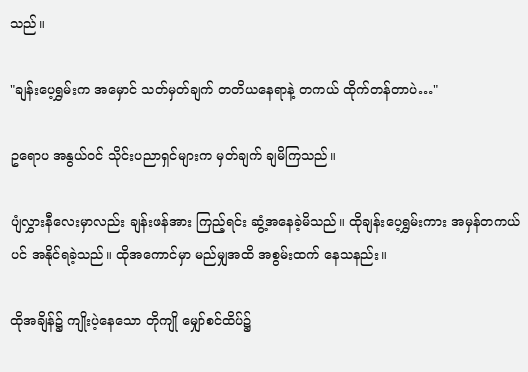သည်။

"ချန်းပေ့ရွှမ်းက အမှောင် သတ်မှတ်ချက် တတိယနေရာနဲ့ တကယ် ထိုက်တန်တာပဲ…"

ဥရောပ အနွယ်ဝင် သိုင်းပညာရှင်များက မှတ်ချက် ချမိကြသည်။

ပျံလွှားနီလေးမှာလည်း ချန်းဖန်အား ကြည့်ရင်း ဆွံ့အနေခဲ့မိသည်။ ထိုချန်းပေ့ရွှမ်းကား အမှန်တကယ်ပင် အနိုင်ရခဲ့သည်။ ထိုအကောင်မှာ မည်မျှအထိ အစွမ်းထက် နေသနည်း။

ထိုအချိန်၌ ကျိုးပဲ့နေသော တိုကျို မျှော်စင်ထိပ်၌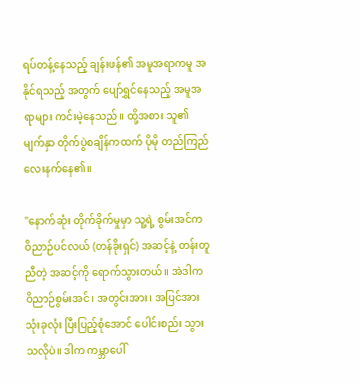ရပ်တန့်နေသည့် ချန်းဖန်၏ အမူအရာကမူ အနိုင်ရသည့် အတွက် ပျော်ရွှင်နေသည့် အမူအရာများ ကင်းမဲ့နေသည်။ ထို့အစား သူ၏ မျက်နှာ တိုက်ပွဲစချိန်ကထက် ပိုမို တည်ကြည် လေးနက်နေ၏။

"နောက်ဆုံး တိုက်ခိုက်မှုမှာ သူ့ရဲ့ စွမ်းအင်က ဝိညာဉ်ပင်လယ် (တန်ခိုးရှင်) အဆင့်နဲ့ တန်းတူညီတဲ့ အဆင့်ကို ရောက်သွားတယ်။ အဲဒါက ဝိညာဉ်စွမ်းအင်၊ အတွင်းအား၊ အပြင်အား သုံးခုလုံး ပြီးပြည့်စုံအောင် ပေါင်းစည်း သွားသလိုပဲ။ ဒါက ကမ္ဘာပေါ်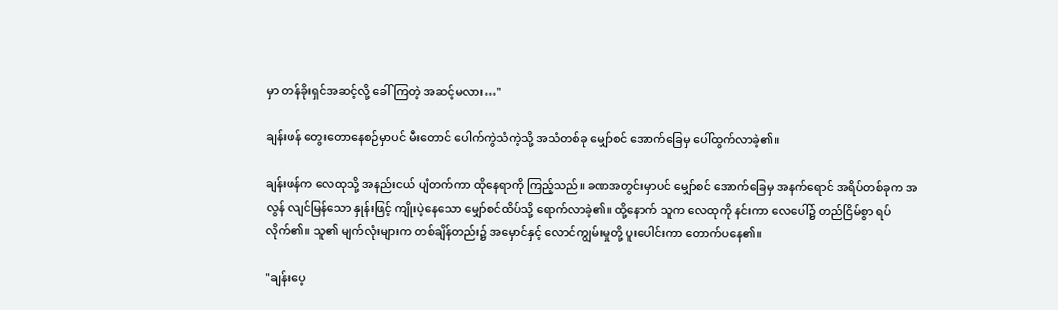မှာ တန်ခိုးရှင်အဆင့်လို့ ခေါ်ကြတဲ့ အဆင့်မလား…"

ချန်းဖန် တွေးတောနေစဉ်မှာပင် မီးတောင် ပေါက်ကွဲသံကဲ့သို့ အသံတစ်ခု မျှော်စင် အောက်ခြေမှ ပေါ်ထွက်လာခဲ့၏။

ချန်းဖန်က လေထုသို့ အနည်းငယ် ပျံတက်ကာ ထိုနေရာကို ကြည့်သည်။ ခဏအတွင်းမှာပင် မျှော်စင် အောက်ခြေမှ အနက်ရောင် အရိပ်တစ်ခုက အလွန် လျင်မြန်သော နှုန်းဖြင့် ကျိုးပဲ့နေသော မျှော်စင်ထိပ်သို့ ရောက်လာခဲ့၏။ ထို့နောက် သူက လေထုကို နင်းကာ လေပေါ်၌ တည်ငြိမ်စွာ ရပ်လိုက်၏။ သူ၏ မျက်လုံးများက တစ်ချိန်တည်း၌ အမှောင်နှင့် လောင်ကျွမ်းမှုတို့ ပူးပေါင်းကာ တောက်ပနေ၏။

"ချန်းပေ့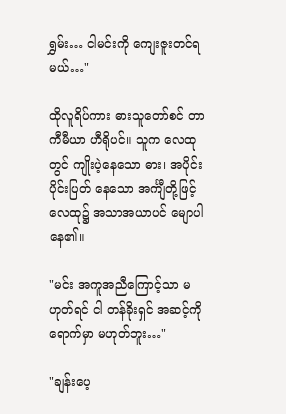ရွှမ်း… ငါမင်းကို ကျေးဇူးတင်ရမယ်…"

ထိုလူရိပ်ကား ဓားသူတော်စင် တာကီမီယာ ဟီရိုပင်။ သူက လေထုတွင် ကျိုးပဲ့နေသော ဓား၊ အပိုင်းပိုင်းပြတ် နေသော အင်္ကျီတို့ဖြင့် လေထု၌ အသာအယာပင် မျောပါနေ၏။

"မင်း အကူအညီကြောင့်သာ မဟုတ်ရင် ငါ တန်ခိုးရှင် အဆင့်ကို ရောက်မှာ မဟုတ်ဘူး…"

"ချန်းပေ့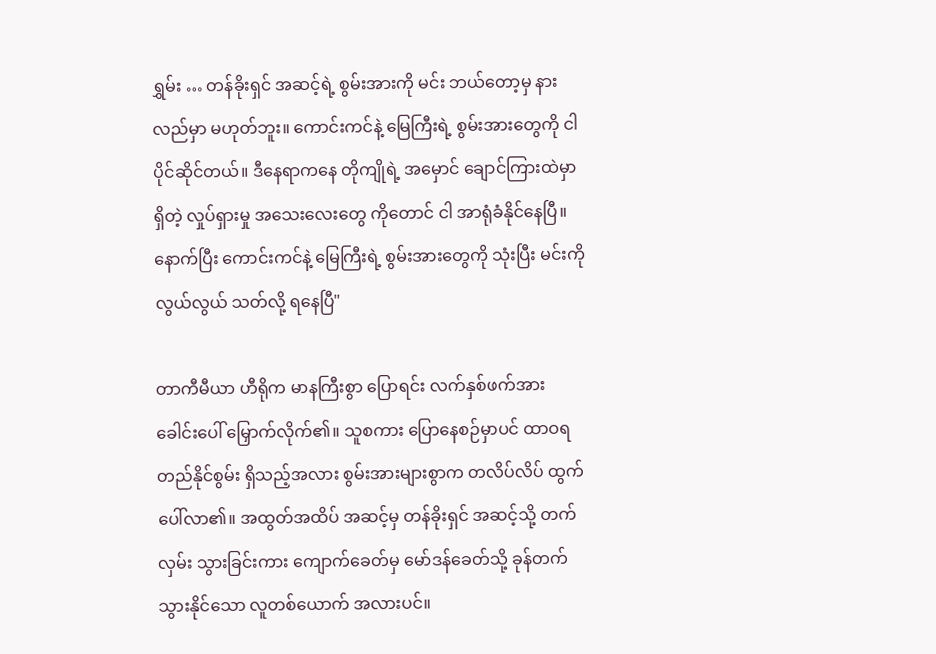ရွှမ်း … တန်ခိုးရှင် အဆင့်ရဲ့ စွမ်းအားကို မင်း ဘယ်တော့မှ နားလည်မှာ မဟုတ်ဘူး။ ကောင်းကင်နဲ့ မြေကြီးရဲ့ စွမ်းအားတွေကို ငါပိုင်ဆိုင်တယ်။ ဒီနေရာကနေ တိုကျိုရဲ့ အမှောင် ချောင်ကြားထဲမှာ ရှိတဲ့ လှုပ်ရှားမှု အသေးလေးတွေ ကိုတောင် ငါ အာရုံခံနိုင်နေပြီ။ နောက်ပြီး ကောင်းကင်နဲ့ မြေကြီးရဲ့ စွမ်းအားတွေကို သုံးပြီး မင်းကို လွယ်လွယ် သတ်လို့ ရနေပြီ"

တာကီမီယာ ဟီရိုက မာနကြီးစွာ ပြောရင်း လက်နှစ်ဖက်အား ခေါင်းပေါ် မြှောက်လိုက်၏။ သူစကား ပြောနေစဉ်မှာပင် ထာဝရ တည်နိုင်စွမ်း ရှိသည့်အလား စွမ်းအားများစွာက တလိပ်လိပ် ထွက်ပေါ်လာ၏။ အထွတ်အထိပ် အဆင့်မှ တန်ခိုးရှင် အဆင့်သို့ တက်လှမ်း သွားခြင်းကား ကျောက်ခေတ်မှ မော်ဒန်ခေတ်သို့ ခုန်တက်သွားနိုင်သော လူတစ်ယောက် အလားပင်။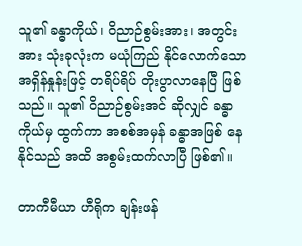သူ၏ ခန္ဓာကိုယ်၊ ဝိညာဉ်စွမ်းအား၊ အတွင်းအား သုံးခုလုံးက မယုံကြည် နိုင်လောက်သော အရှိန်နှုန်းဖြင့် တရိပ်ရိပ် တိုးပွာလာနေပြီ ဖြစ်သည်။ သူ၏ ဝိညာဉ်စွမ်းအင် ဆိုလျှင် ခန္ဓာကိုယ်မှ ထွက်ကာ အစစ်အမှန် ခန္ဓာအဖြစ် နေနိုင်သည် အထိ အစွမ်းထက်လာပြီ ဖြစ်၏။

တာကီမီယာ ဟီရိုက ချန်းဖန်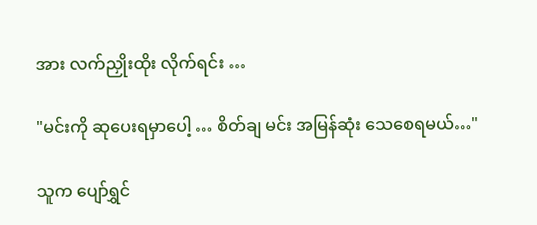အား လက်ညှိုးထိုး လိုက်ရင်း …

"မင်းကို ဆုပေးရမှာပေါ့ … စိတ်ချ မင်း အမြန်ဆုံး သေစေရမယ်…"

သူက ပျော်ရွှင်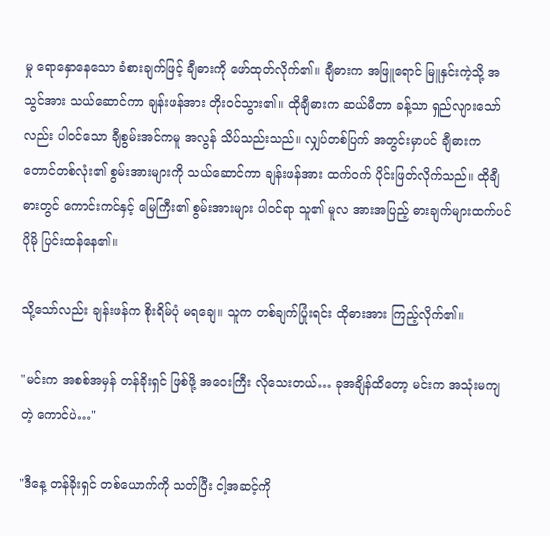မှု ရောနှောနေသော ခံစားချက်ဖြင့် ချီဓားကို ဖော်ထုတ်လိုက်၏။ ချီဓားက အဖြူရောင် မြူနှင်းကဲ့သို့ အသွင်အား သယ်ဆောင်ကာ ချန်းဖန်အား တိုးဝင်သွား၏။ ထိုချီဓားက ဆယ်မီတာ ခန့်သာ ရှည်လျားသော်လည်း ပါဝင်သော ချီစွမ်းအင်ကမူ အလွန် သိပ်သည်းသည်။ လျှပ်တစ်ပြက် အတွင်းမှာပင် ချီဓားက တောင်တစ်လုံး၏ စွမ်းအားများကို သယ်ဆောင်ကာ ချန်းဖန်အား ထက်ဝက် ပိုင်းဖြတ်လိုက်သည်။ ထိုချီဓားတွင် ကောင်းကင်နှင့် မြေကြီး၏ စွမ်းအားများ ပါဝင်ရာ သူ၏ မူလ အားအပြည့် ဓားချက်များထက်ပင် ပိုမို ပြင်းထန်နေ၏။

သို့သော်လည်း ချန်းဖန်က စိုးရိမ်ပုံ မရချေ။ သူက တစ်ချက်ပြုံးရင်း ထိုဓားအား ကြည့်လိုက်၏။

"မင်းက အစစ်အမှန် တန်ခိုးရှင် ဖြစ်ဖို့ အဝေးကြီး လိုသေးတယ်… ခုအချိန်ထိတော့ မင်းက အသုံးမကျတဲ့ ကောင်ပဲ…"

"ဒီနေ့ တန်ခိုးရှင် တစ်ယောက်ကို သတ်ပြီး ငါ့အဆင့်ကို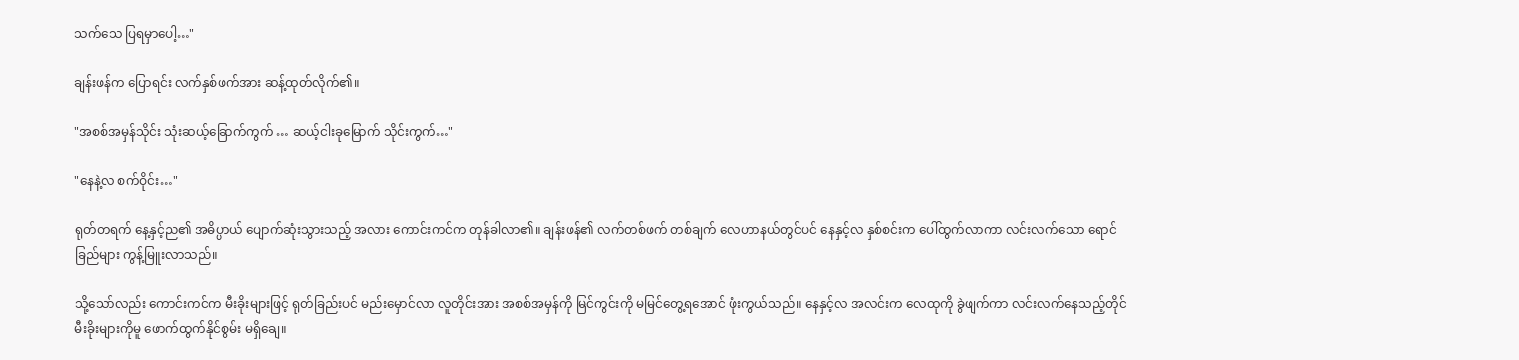သက်သေ ပြရမှာပေါ့…"

ချန်းဖန်က ပြောရင်း လက်နှစ်ဖက်အား ဆန့်ထုတ်လိုက်၏။

"အစစ်အမှန်သိုင်း သုံးဆယ့်ခြောက်ကွက် … ဆယ့်ငါးခုမြောက် သိုင်းကွက်…"

"နေနဲ့လ စက်ဝိုင်း…"

ရုတ်တရက် နေ့နှင့်ည၏ အဓိပ္ပာယ် ပျောက်ဆုံးသွားသည့် အလား ကောင်းကင်က တုန်ခါလာ၏။ ချန်းဖန်၏ လက်တစ်ဖက် တစ်ချက် လေဟာနယ်တွင်ပင် နေနှင့်လ နှစ်စင်းက ပေါ်ထွက်လာကာ လင်းလက်သော ရောင်ခြည်များ ကွန့်မြူးလာသည်။

သို့သော်လည်း ကောင်းကင်က မီးခိုးများဖြင့် ရုတ်ခြည်းပင် မည်းမှောင်လာ လူတိုင်းအား အစစ်အမှန်ကို မြင်ကွင်းကို မမြင်တွေ့ရအောင် ဖုံးကွယ်သည်။ နေနှင့်လ အလင်းက လေထုကို ခွဲဖျက်ကာ လင်းလက်နေသည့်တိုင် မီးခိုးများကိုမူ ဖောက်ထွက်နိုင်စွမ်း မရှိချေ။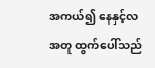အကယ်၍ နေနှင့်လအတူ ထွက်ပေါ်သည်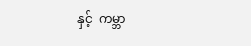နှင့်  ကမ္ဘာ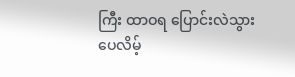ကြီး ထာဝရ ပြောင်းလဲသွားပေလိမ့်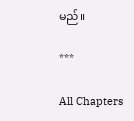မည်။

***

All Chapters